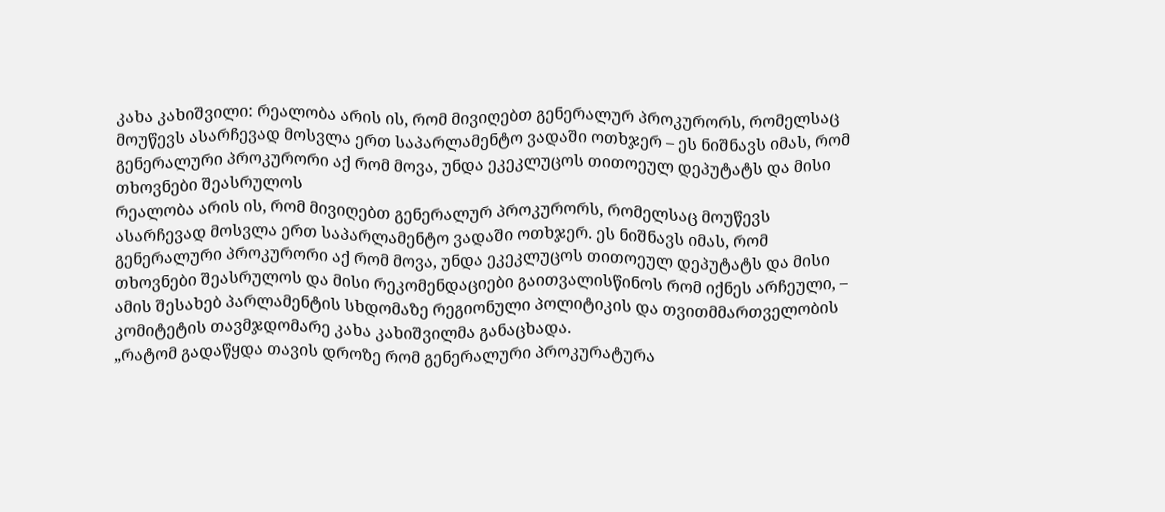კახა კახიშვილი: რეალობა არის ის, რომ მივიღებთ გენერალურ პროკურორს, რომელსაც მოუწევს ასარჩევად მოსვლა ერთ საპარლამენტო ვადაში ოთხჯერ – ეს ნიშნავს იმას, რომ გენერალური პროკურორი აქ რომ მოვა, უნდა ეკეკლუცოს თითოეულ დეპუტატს და მისი თხოვნები შეასრულოს
რეალობა არის ის, რომ მივიღებთ გენერალურ პროკურორს, რომელსაც მოუწევს ასარჩევად მოსვლა ერთ საპარლამენტო ვადაში ოთხჯერ. ეს ნიშნავს იმას, რომ გენერალური პროკურორი აქ რომ მოვა, უნდა ეკეკლუცოს თითოეულ დეპუტატს და მისი თხოვნები შეასრულოს და მისი რეკომენდაციები გაითვალისწინოს რომ იქნეს არჩეული, – ამის შესახებ პარლამენტის სხდომაზე რეგიონული პოლიტიკის და თვითმმართველობის კომიტეტის თავმჯდომარე კახა კახიშვილმა განაცხადა.
„რატომ გადაწყდა თავის დროზე რომ გენერალური პროკურატურა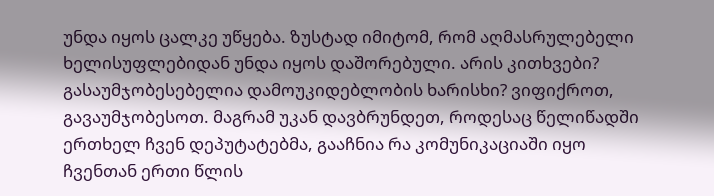უნდა იყოს ცალკე უწყება. ზუსტად იმიტომ, რომ აღმასრულებელი ხელისუფლებიდან უნდა იყოს დაშორებული. არის კითხვები? გასაუმჯობესებელია დამოუკიდებლობის ხარისხი? ვიფიქროთ, გავაუმჯობესოთ. მაგრამ უკან დავბრუნდეთ, როდესაც წელიწადში ერთხელ ჩვენ დეპუტატებმა, გააჩნია რა კომუნიკაციაში იყო ჩვენთან ერთი წლის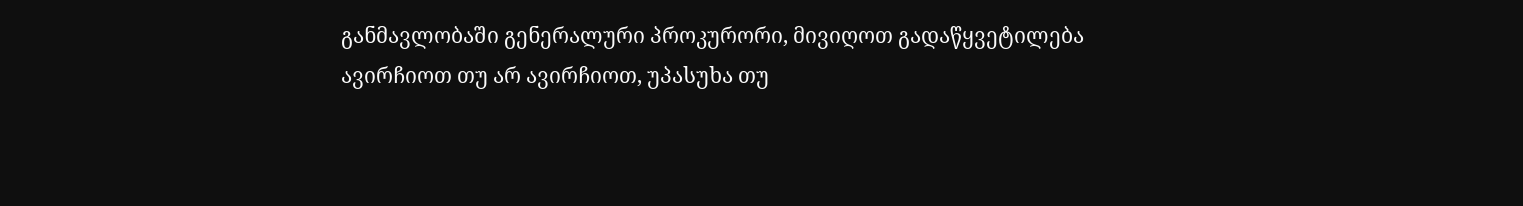განმავლობაში გენერალური პროკურორი, მივიღოთ გადაწყვეტილება ავირჩიოთ თუ არ ავირჩიოთ, უპასუხა თუ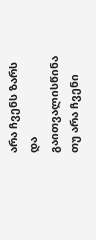არა ჩვენს ზარს და გაითვალისწინა თუ არა ჩვენი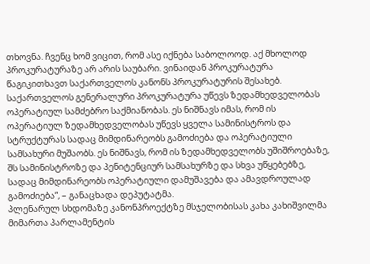თხოვნა. ჩვენც ხომ ვიცით, რომ ასე იქნება საბოლოოდ. აქ მხოლოდ პროკურატურაზე არ არის საუბარი. ვინაიდან პროკურატურა წაგიკითხავთ საქართველოს კანონს პროკურატურის შესახებ. საქართველოს გენერალური პროკურატურა უწევს ზედამხედველობას ოპერატიულ სამძებრო საქმიანობას. ეს ნიშნავს იმას, რომ ის ოპერატიულ ზედამხედველობას უწევს ყველა სამინისტროს და სტრუქტურას სადაც მიმდინარეობს გამოძიება და ოპერატიული სამსახური მუშაობს. ეს ნიშნავს, რომ ის ზედამხედველობს უშიშროებაზე, შს სამინისტროზე და პენიტენციურ სამსახურზე და სხვა უწყებებზე, სადაც მიმდინარეობს ოპერატიული დამუშავება და ამავდროულად გამოძიება“, – განაცხადა დეპუტატმა.
პლენარულ სხდომაზე კანონპროექტზე მსჯელობისას კახა კახიშვილმა მიმართა პარლამენტის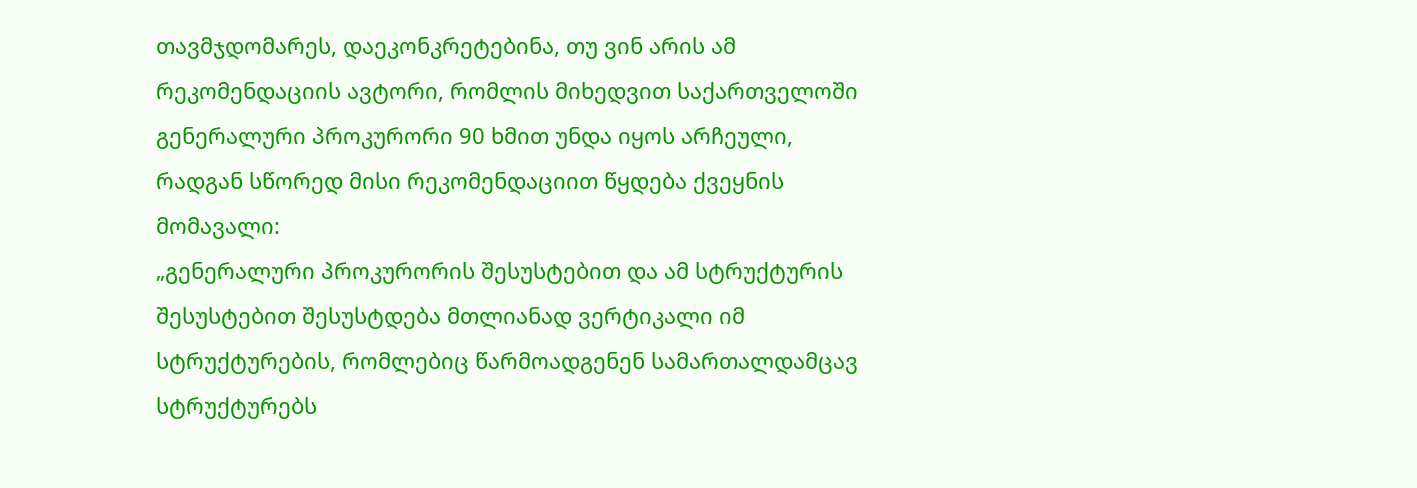თავმჯდომარეს, დაეკონკრეტებინა, თუ ვინ არის ამ რეკომენდაციის ავტორი, რომლის მიხედვით საქართველოში გენერალური პროკურორი 90 ხმით უნდა იყოს არჩეული, რადგან სწორედ მისი რეკომენდაციით წყდება ქვეყნის მომავალი:
„გენერალური პროკურორის შესუსტებით და ამ სტრუქტურის შესუსტებით შესუსტდება მთლიანად ვერტიკალი იმ სტრუქტურების, რომლებიც წარმოადგენენ სამართალდამცავ სტრუქტურებს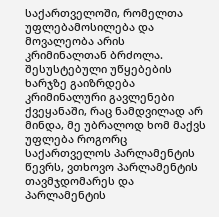საქართველოში, რომელთა უფლებამოსილება და მოვალეობა არის კრიმინალთან ბრძოლა. შესუსტებული უწყებების ხარჯზე გაიზრდება კრიმინალური გავლენები ქვეყანაში, რაც ნამდვილად არ მინდა, მე უბრალოდ ხომ მაქვს უფლება როგორც საქართველოს პარლამენტის წევრს, ვთხოვო პარლამენტის თავმჯდომარეს და პარლამენტის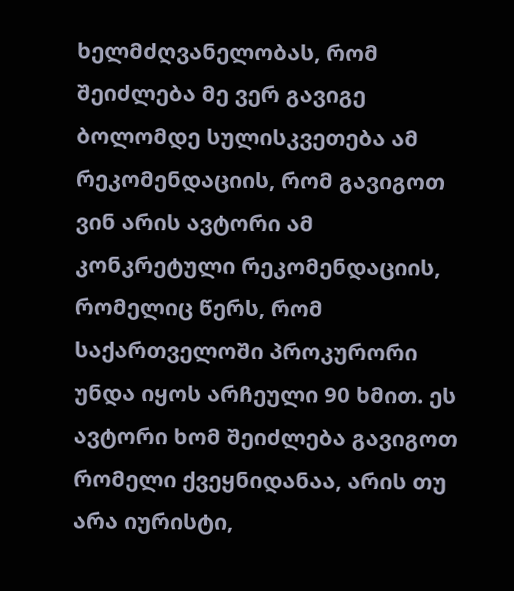ხელმძღვანელობას, რომ შეიძლება მე ვერ გავიგე ბოლომდე სულისკვეთება ამ რეკომენდაციის, რომ გავიგოთ ვინ არის ავტორი ამ კონკრეტული რეკომენდაციის, რომელიც წერს, რომ საქართველოში პროკურორი უნდა იყოს არჩეული 90 ხმით. ეს ავტორი ხომ შეიძლება გავიგოთ რომელი ქვეყნიდანაა, არის თუ არა იურისტი,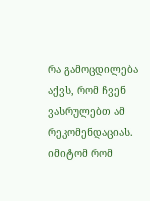რა გამოცდილება აქვს, რომ ჩვენ ვასრულებთ ამ რეკომენდაციას. იმიტომ რომ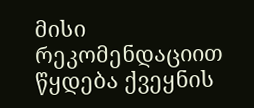მისი რეკომენდაციით წყდება ქვეყნის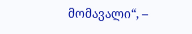მომავალი“, –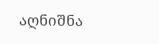აღნიშნა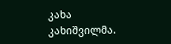კახა კახიშვილმა.